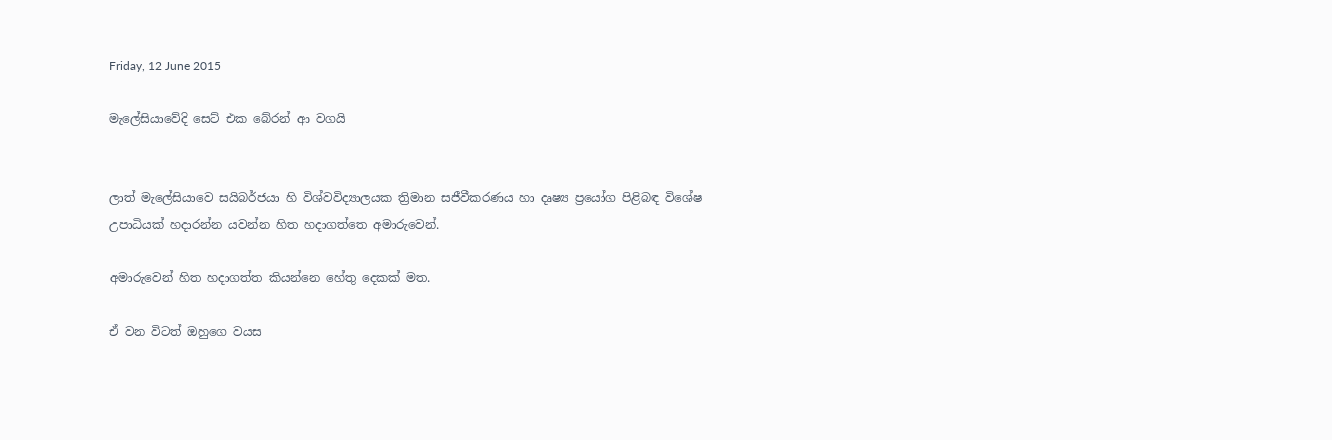Friday, 12 June 2015

මැලේසියාවේදි සෙට් එක බේරන් ආ වගයි


ලාත් මැලේසියාවෙ සයිබර්ජයා හි විශ්වවිද්‍යාලයක ත්‍රිමාන සජීවීකරණය හා දෘෂ්‍ය ප්‍රයෝග පිළිබඳ විශේෂ උපාධියක් හදාරන්න යවන්න හිත හදාගත්තෙ අමාරුවෙන්.

අමාරුවෙන් හිත හදාගත්ත කියන්නෙ හේතු දෙකක් මත.

ඒ වන විටත් ඔහුගෙ වයස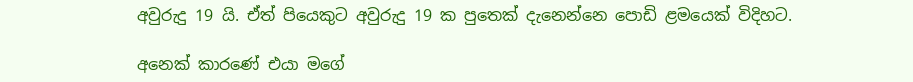අවුරුදු 19 යි. ඒත් පියෙකුට අවුරුදු 19 ක පුතෙක් දැනෙන්නෙ පොඩි ළමයෙක් විදිහට.

අනෙක් කාරණේ එයා මගේ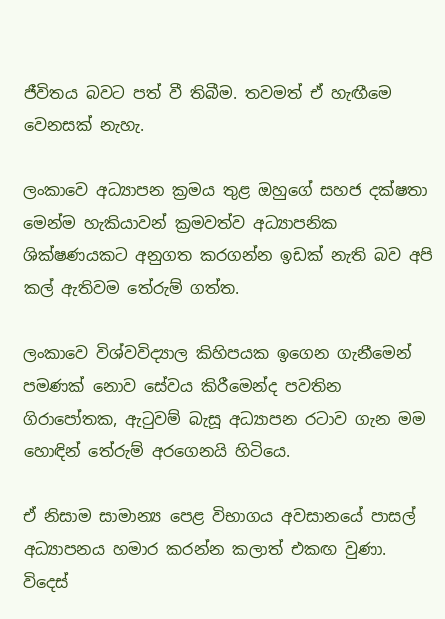ජීවිතය බවට පත් වී තිබීම. තවමත් ඒ හැඟීමෙ වෙනසක් නැහැ.

ලංකාවෙ අධ්‍යාපන ක්‍රමය තුළ ඔහුගේ සහජ දක්ෂතා මෙන්ම හැකියාවන් ක්‍රමවත්ව අධ්‍යාපනික ශික්ෂණයකට අනුගත කරගන්න ඉඩක් නැති බව අපි කල් ඇතිවම තේරුම් ගත්ත.

ලංකාවෙ විශ්වවිද්‍යාල කිහිපයක ඉගෙන ගැනීමෙන් පමණක් නොව සේවය කිරීමෙන්ද පවතින ගිරාපෝතක, ඇටුවම් බැසූ අධ්‍යාපන රටාව ගැන මම හොඳින් තේරුම් අරගෙනයි හිටියෙ.

ඒ නිසාම සාමාන්‍ය පෙළ විභාගය අවසානයේ පාසල් අධ්‍යාපනය හමාර කරන්න කලාත් එකඟ වුණා. විදෙස්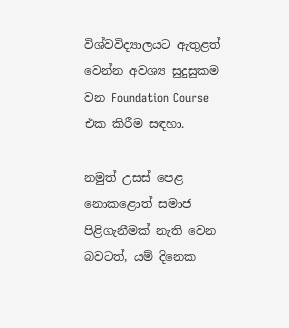විශ්වවිද්‍යාලයට ඇතුළත් වෙන්න අවශ්‍ය සුදුසුකම වන Foundation Course එක කිරීම සඳහා.

නමුත් උසස් පෙළ නොකළොත් සමාජ පිළිගැනීමක් නැති වෙන බවටත්, යම් දිනෙක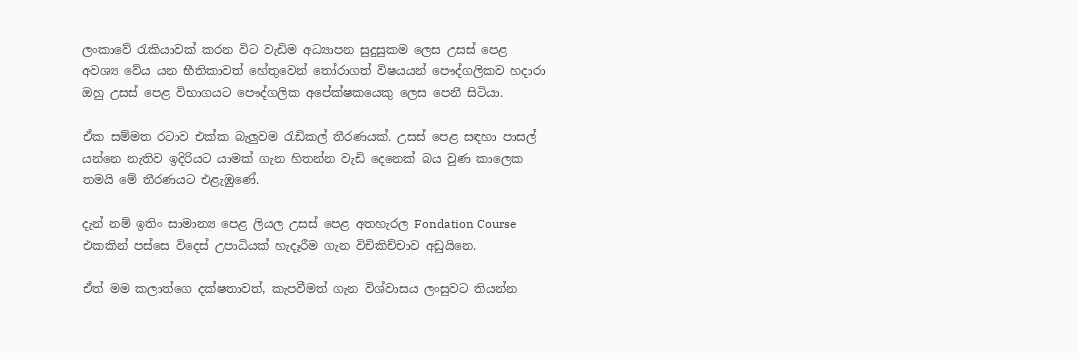ලංකාවේ රැකියාවක් කරන විට වැඩිම අධ්‍යාපන සුදුසුකම ලෙස උසස් පෙළ අවශ්‍ය වේය යන භීතිකාවත් හේතුවෙන් තෝරාගත් විෂයයන් පෞද්ගලිකව හදාරා ඔහු උසස් පෙළ විභාගයට පෞද්ගලික අපේක්ෂකයෙකු ලෙස පෙනී සිටියා.

ඒක සම්මත රටාව එක්ක බැලුවම රැඩිකල් තීරණයක්. උසස් පෙළ සඳහා පාසල් යන්නෙ නැතිව ඉදිරියට යාමක් ගැන හිතන්න වැඩි දෙනෙක් බය වුණ කාලෙක තමයි මේ තීරණයට එළැඹුණේ.

දැන් නම් ඉතිං සාමාන්‍ය පෙළ ලියල උසස් පෙළ අතහැරල Fondation Course එකකින් පස්සෙ විදෙස් උපාධියක් හැදෑරීම ගැන විචිකිච්චාව අඩුයිනෙ.

ඒත් මම කලාත්ගෙ දක්ෂතාවත්, කැපවීමත් ගැන විශ්වාසය ලංසුවට තියන්න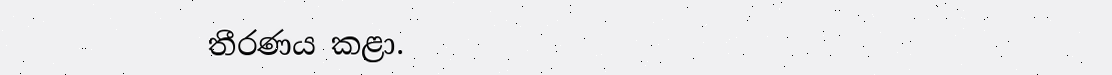තීරණය කළා.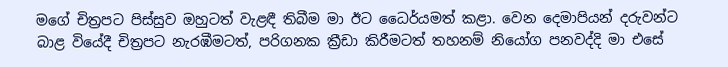මගේ චිත්‍රපට පිස්සුව ඔහුටත් වැළඳී තිබීම මා ඊට ධෛර්යමත් කළා. වෙන දෙමාපියන් දරුවන්ට බාළ වියේදී චිත්‍රපට නැරඹීමටත්, පරිගනක ක්‍රීඩා කිරීමටත් තහනම් නියෝග පනවද්දි මා එසේ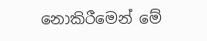නොකිරීමෙන් මේ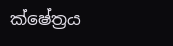ක්ෂේත්‍රය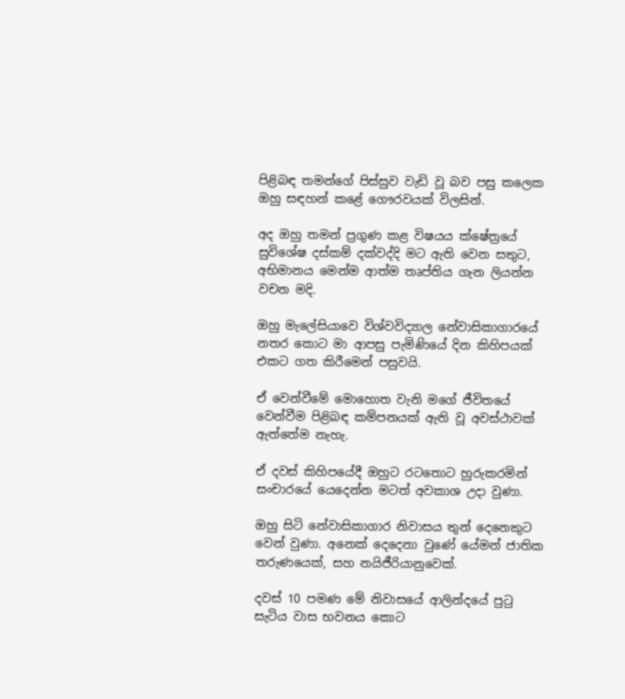පිළිබඳ තමන්ගේ පිස්සුව වැඩි වූ බව පසු කලෙක ඔහු සඳහන් කළේ ගෞරවයක් විලසින්.

අද ඔහු තමන් ප්‍රගුණ කළ විෂයය ක්ෂේත්‍රයේ සුවිශේෂ දස්කම් දක්වද්දි මට ඇති වෙන සතුට, අභිමානය මෙන්ම ආත්ම තෘප්තිය ගැන ලියන්න වචන මදි.

ඔහු මැලේසියාවෙ විශ්වවිද්‍යාල නේවාසිකාගාරයේ නතර කොට මා ආපසු පැමිණියේ දින කිහිපයක් එකට ගත කිරීමෙන් පසුවයි.

ඒ වෙන්වීමේ මොහොත වැනි මගේ ජීවිතයේ වෙන්වීම පිළිබඳ කම්පනයක් ඇති වූ අවස්ථාවක් ඇත්තේම නැහැ.

ඒ දවස් කිහිපයේදී ඔහුට රටතොට හුරුකරමින් සංචාරයේ යෙදෙන්න මටත් අවකාශ උදා වුණා.

ඔහු සිටි නේවාසිකාගාර නිවාසය තුන් දෙනෙකුට වෙන් වුණා. අනෙක් දෙදෙනා වුණේ යේමන් ජාතික තරුණයෙක්, සහ නයිජීරියානුවෙක්.

දවස් 10 පමණ මේ නිවාසයේ ආලින්දයේ පුටු සැටිය වාස භවනය කොට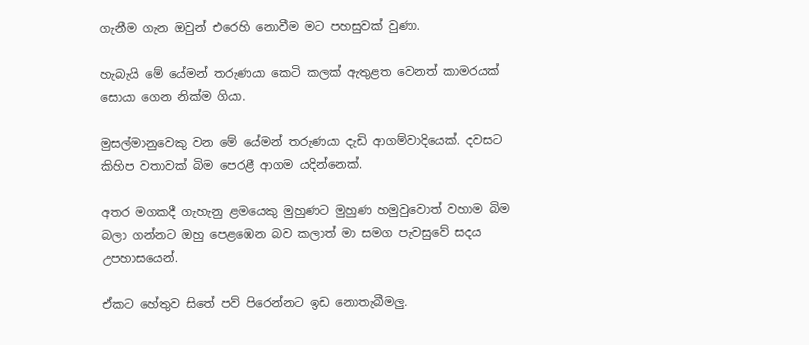ගැනීම ගැන ඔවුන් එරෙහි නොවීම මට පහසුවක් වුණා.

හැබැයි මේ යේමන් තරුණයා කෙටි කලක් ඇතුළත වෙනත් කාමරයක් සොයා ගෙන නික්ම ගියා.

මුසල්මානුවෙකු වන මේ යේමන් තරුණයා දැඩි ආගම්වාදියෙක්. දවසට කිහිප වතාවක් බිම පෙරළී ආගම යදින්නෙක්.

අතර මගකදී ගැහැනු ළමයෙකු මුහුණට මුහුණ හමුවුවොත් වහාම බිම බලා ගන්නට ඔහු පෙළඹෙන බව කලාත් මා සමග පැවසුවේ සදය උපහාසයෙන්.

ඒකට හේතුව සිතේ පව් පිරෙන්නට ඉඩ නොතැබීමලු.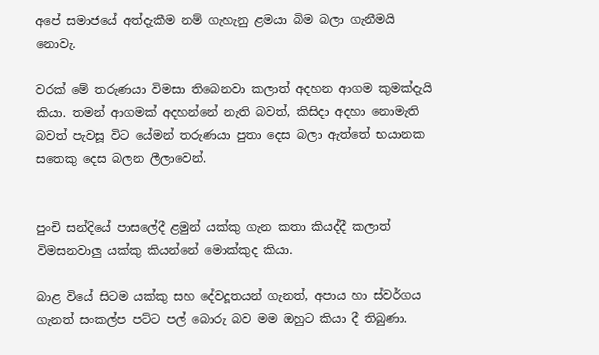අපේ සමාජයේ අත්දැකීම නම් ගැහැනු ළමයා බිම බලා ගැනීමයි නොවැ.

වරක් මේ තරුණයා විමසා තිබෙනවා කලාත් අදහන ආගම කුමක්දැයි කියා. තමන් ආගමක් අදහන්නේ නැති බවත්, කිසිදා අදහා නොමැති බවත් පැවසූ විට යේමන් තරුණයා පුතා දෙස බලා ඇත්තේ භයානක සතෙකු දෙස බලන ලීලාවෙන්.


පුංචි සන්දියේ පාසලේදී ළමුන් යක්කු ගැන කතා කියද්දී කලාත් විමසනවාලු යක්කු කියන්නේ මොක්කුද කියා.

බාළ වියේ සිටම යක්කු සහ දේවදූතයන් ගැනත්, අපාය හා ස්වර්ගය ගැනත් සංකල්ප පට්ට පල් බොරු බව මම ඔහුට කියා දී තිබුණා.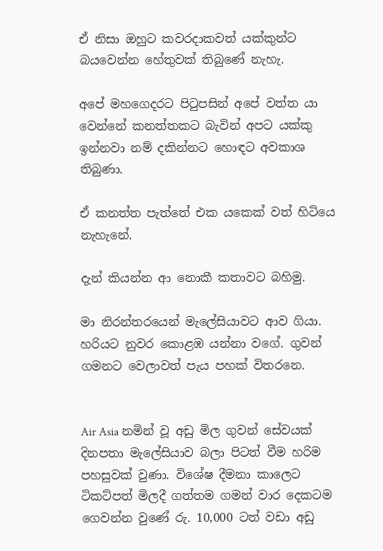ඒ නිසා ඔහුට කවරදාකවත් යක්කුන්ට බයවෙන්න හේතුවක් තිබුණේ නැහැ.

අපේ මහගෙදරට පිටුපසින් අපේ වත්ත යා වෙන්නේ කනත්තකට බැවින් අපට යක්කු ඉන්නවා නම් දකින්නට හොඳට අවකාශ තිබුණා.

ඒ කනත්ත පැත්තේ එක යකෙක් වත් හිටියෙ නැහැනේ.

දැන් කියන්න ආ නොකී කතාවට බහිමු.

මා නිරන්තරයෙන් මැලේසියාවට ආව ගියා. හරියට නුවර කොළඹ යන්නා වගේ. ගුවන් ගමනට වෙලාවත් පැය පහක් විතරනෙ.


Air Asia නමින් වූ අඩු මිල ගුවන් සේවයක් දිනපතා මැලේසියාව බලා පිටත් වීම හරිම පහසුවක් වුණා. විශේෂ දීමනා කාලෙට ටිකට්පත් මිලදී ගත්තම ගමන් වාර දෙකටම ගෙවන්න වුණේ රු. 10,000 ටත් වඩා අඩු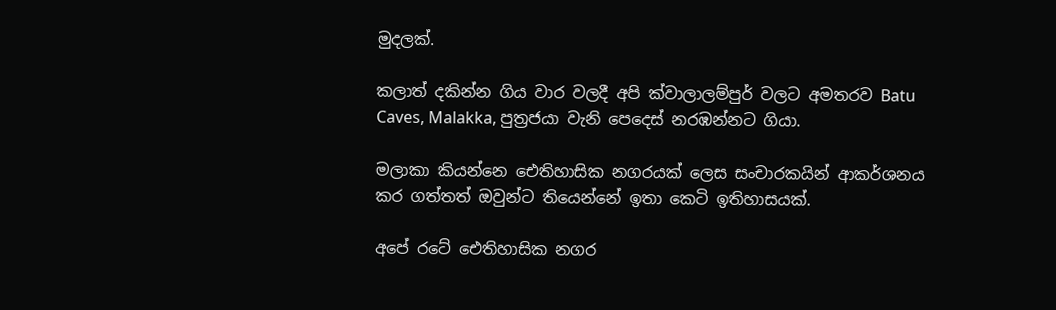මුදලක්.

කලාත් දකින්න ගිය වාර වලදී අපි ක්වාලාලම්පුර් වලට අමතරව Batu Caves, Malakka, පුත්‍රජයා වැනි පෙදෙස් නරඹන්නට ගියා.

මලාකා කියන්නෙ ඓතිහාසික නගරයක් ලෙස සංචාරකයින් ආකර්ශනය කර ගත්තත් ඔවුන්ට තියෙන්නේ ඉතා කෙටි ඉතිහාසයක්.

අපේ රටේ ඓතිහාසික නගර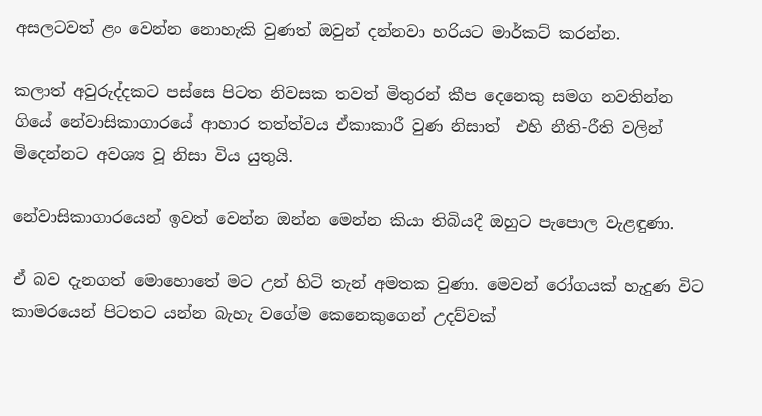අසලටවත් ළං වෙන්න නොහැකි වුණත් ඔවුන් දන්නවා හරියට මාර්කට් කරන්න.

කලාත් අවුරුද්දකට පස්සෙ පිටත නිවසක තවත් මිතුරන් කීප දෙනෙකු සමග නවතින්න ගියේ නේවාසිකාගාරයේ ආහාර තත්ත්වය ඒකාකාරී වුණ නිසාත්  එහි නීති-රීති වලින් මිදෙන්නට අවශ්‍ය වූ නිසා විය යුතුයි.

නේවාසිකාගාරයෙන් ඉවත් වෙන්න ඔන්න මෙන්න කියා තිබියදී ඔහුට පැපොල වැළඳුණා.

ඒ බව දැනගත් මොහොතේ මට උන් හිටි තැන් අමතක වුණා. මෙවන් රෝගයක් හැදුණ විට කාමරයෙන් පිටතට යන්න බැහැ වගේම කෙනෙකුගෙන් උදව්වක්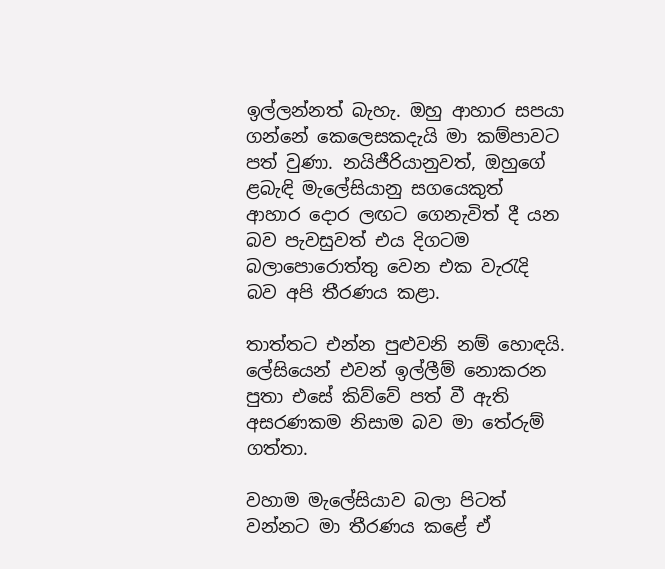ඉල්ලන්නත් බැහැ. ඔහු ආහාර සපයා ගන්නේ කෙලෙසකදැයි මා කම්පාවට පත් වුණා. නයිජීරියානුවත්, ඔහුගේ ළබැඳි මැලේසියානු සගයෙකුත් ආහාර දොර ලඟට ගෙනැවිත් දී යන බව පැවසුවත් එය දිගටම බලාපොරොත්තු වෙන එක වැරැදි බව අපි තීරණය කළා.

තාත්තට එන්න පුළුවනි නම් හොඳයි. ලේසියෙන් එවන් ඉල්ලීම් නොකරන පුතා එසේ කිව්වේ පත් වී ඇති අසරණකම නිසාම බව මා තේරුම් ගත්තා.

වහාම මැලේසියාව බලා පිටත් වන්නට මා තීරණය කළේ ඒ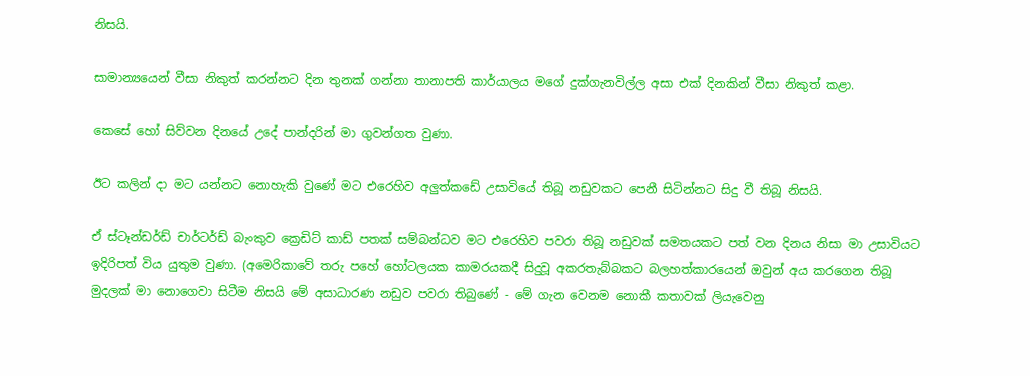නිසයි.

සාමාන්‍යයෙන් වීසා නිකුත් කරන්නට දින තුනක් ගන්නා තානාපති කාර්යාලය මගේ දුක්ගැනවිල්ල අසා එක් දිනකින් වීසා නිකුත් කළා.

කෙසේ හෝ සිව්වන දිනයේ උදේ පාන්දරින් මා ගුවන්ගත වුණා.

ඊට කලින් දා මට යන්නට නොහැකි වුණේ මට එරෙහිව අලුත්කඩේ උසාවියේ තිබූ නඩුවකට පෙනී සිටින්නට සිදු වී තිබූ නිසයි.

ඒ ස්ටෑන්ඩර්ඩ් චාර්ටර්ඩ් බැංකුව ක්‍රෙඩිට් කාඩ් පතක් සම්බන්ධව මට එරෙහිව පවරා තිබූ නඩුවක් සමතයකට පත් වන දිනය නිසා මා උසාවියට ඉදිරිපත් විය යුතුම වුණා. (අමෙරිකාවේ තරු පහේ හෝටලයක කාමරයකදී සිදුවූ අකරතැබ්බකට බලහත්කාරයෙන් ඔවුන් අය කරගෙන තිබූ මුදලක් මා නොගෙවා සිටීම නිසයි මේ අසාධාරණ නඩුව පවරා තිබුණේ - මේ ගැන වෙනම නොකී කතාවක් ලියැවෙනු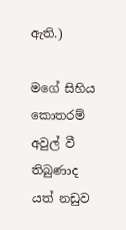ඇති.)

මගේ සිහිය කොතරම් අවුල් වී තිබුණාද යත් නඩුව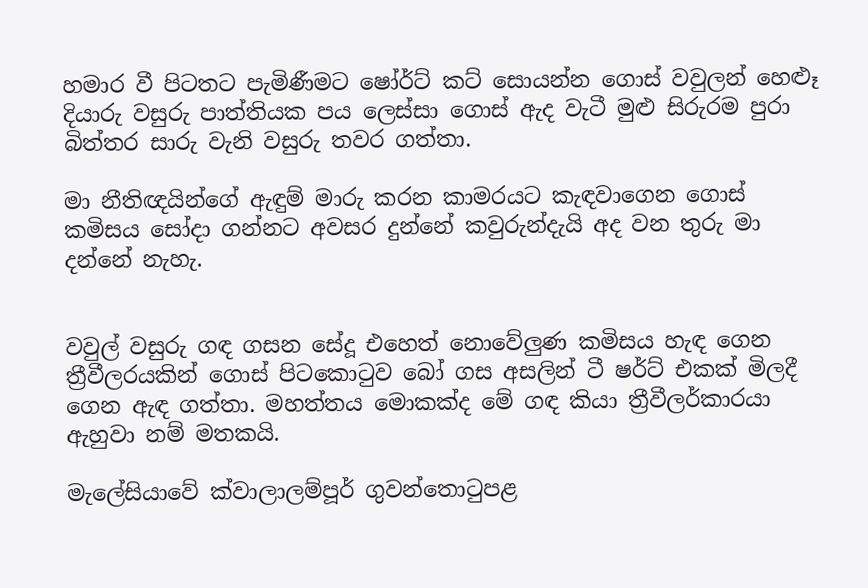හමාර වී පිටතට පැමිණීමට ෂෝර්ට් කට් සොයන්න ගොස් වවුලන් හෙළුෑ දියාරු වසුරු පාත්තියක පය ලෙස්සා ගොස් ඇද වැටී මුළු සිරුරම පුරා බිත්තර සාරු වැනි වසුරු තවර ගත්තා.

මා නීතිඥයින්ගේ ඇඳුම් මාරු කරන කාමරයට කැඳවාගෙන ගොස් කමිසය සෝදා ගන්නට අවසර දුන්නේ කවුරුන්දැයි අද වන තුරු මා දන්නේ නැහැ.


වවුල් වසුරු ගඳ ගසන සේදූ එහෙත් ‍නොවේලුණ කමිසය හැඳ ගෙන ත්‍රීවීලරයකින් ගොස් පිටකොටුව බෝ ගස අසලින් ටී ෂර්ට් එකක් මිලදී ගෙන ඇඳ ගත්තා. මහත්තය මොකක්ද මේ ගඳ කියා ත්‍රීවීලර්කාරයා ඇහුවා නම් මතකයි.

මැලේසියාවේ ක්වාලාලම්පූර් ගුවන්තොටුපළ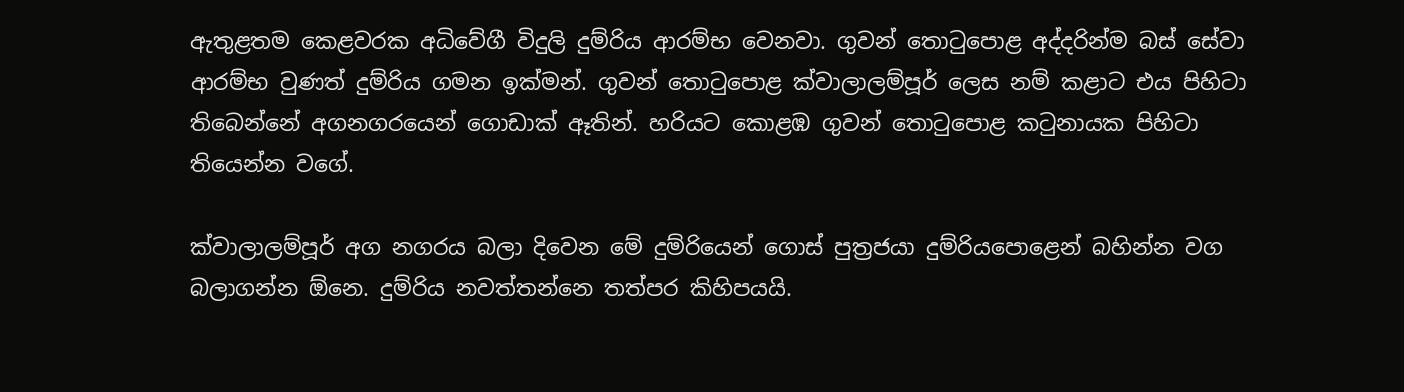ඇතුළතම කෙළවරක අධිවේගී විදුලි දුම්රිය ආරම්භ වෙනවා. ගුවන් තොටුපොළ අද්දරින්ම බස් සේවා ආරම්භ වුණත් දුම්රිය ගමන ඉක්මන්. ගුවන් තොටුපොළ ක්වාලාලම්පූර් ලෙස නම් කළාට එය පිහිටා තිබෙන්නේ අගනගරයෙන් ගොඩාක් ඈතින්. හරියට කොළඹ ගුවන් තොටුපොළ කටුනායක පිහිටා තියෙන්න වගේ.

ක්වාලාලම්පූර් අග නගරය බලා දිවෙන මේ දුම්රියෙන් ගොස් පුත්‍රජයා දුම්රියපොළෙන් බහින්න වග බලාගන්න ඕනෙ. දුම්රිය නවත්තන්නෙ තත්පර කිහිපයයි.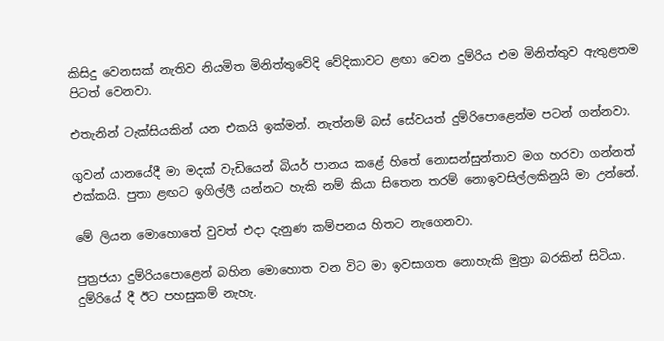කිසිදු වෙනසක් නැතිව නියමිත මිනිත්තුවේදි වේදිකාවට ළඟා වෙන දුම්රිය එම මිනිත්තුව ඇතුළතම පිටත් වෙනවා.

එතැනින් ටැක්සියකින් යන එකයි ඉක්මන්. නැත්නම් බස් සේවයත් දුම්රිපොළෙන්ම පටන් ගන්නවා.

ගුවන් යානයේදී මා මදක් වැඩියෙන් බියර් පානය කළේ හිතේ නොසන්සුන්තාව මග හරවා ගන්නත් එක්කයි. පුතා ළඟට ඉගිල්ලී යන්නට හැකි නම් කියා සිතෙන තරම් නොඉවසිල්ලකිනුයි මා උන්නේ.

මේ ලියන මොහොතේ වුවත් එදා දැනුණ කම්පනය හිතට නැගෙනවා.

පුත්‍රජයා දුම්රියපොළෙන් බහින මොහොත වන විට මා ඉවසාගත නොහැකි මුත්‍රා බරකින් සිටියා. දුම්රියේ දී ඊට පහසුකම් නැහැ.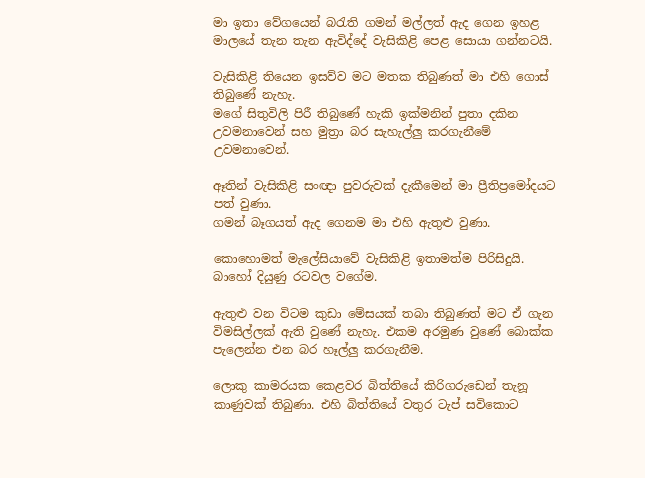මා ඉතා වේගයෙන් බරැති ගමන් මල්ලත් ඇද ගෙන ඉහළ මාලයේ තැන තැන ඇවිද්දේ වැසිකිළි පෙළ සොයා ගන්නටයි.

වැසිකිළි තියෙන ඉසව්ව මට මතක තිබුණත් මා එහි ගොස් තිබුණේ නැහැ.
මගේ සිතුවිලි පිරී තිබුණේ හැකි ඉක්මනින් පුතා දකින උවමනාවෙන් සහ මුත්‍රා බර සැහැල්ලු කරගැනීමේ උවමනාවෙන්.

ඈතින් වැසිකිළි සංඥා පුවරුවක් දැකීමෙන් මා ප්‍රීතිප්‍රමෝදයට පත් වුණා.
ගමන් බෑගයත් ඇද ගෙනම මා එහි ඇතුළු වුණා.

කොහොමත් මැලේසියාවේ වැසිකිළි ඉතාමත්ම පිරිසිදුයි. බාහෝ දියුණු රටවල වගේම.

ඇතුළු වන විටම කුඩා මේසයක් තබා තිබුණත් මට ඒ ගැන විමසිල්ලක් ඇති වුණේ නැහැ. එකම අරමුණ වුණේ බොක්ක පැලෙන්න එන බර හෑල්ලු කරගැනීම.

ලොකු කාමරයක කෙළවර බිත්තියේ කිරිගරුඩෙන් තැනූ කාණුවක් තිබුණා. එහි බිත්තියේ වතුර ටැප් සවිකොට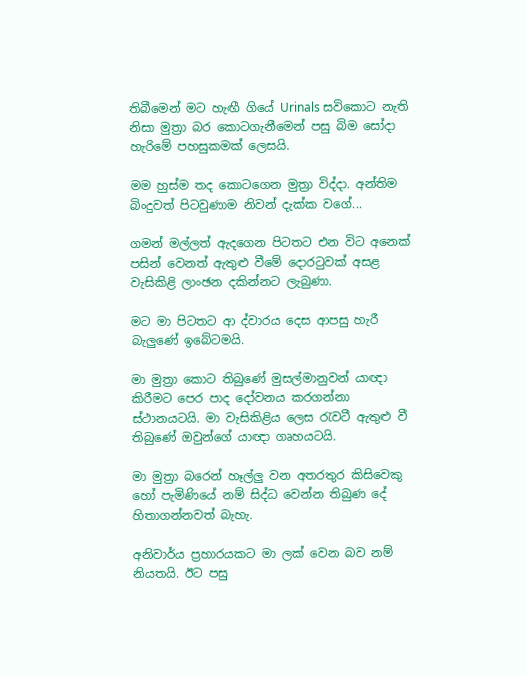තිබීමෙන් මට හැඟී ගියේ Urinals සවිකොට නැති නිසා මුත්‍රා බර කොටගැනීමෙන් පසු බිම සෝදා හැරිමේ පහසුකමක් ලෙසයි.

මම හුස්ම තද කොටගෙන මුත්‍රා විද්දා. අන්තිම බිංදුවත් පිටවුණාම නිවන් දැක්ක වගේ...

ගමන් මල්ලත් ඇදගෙන පිටතට එන විට අනෙක් පසින් වෙනත් ඇතුළු වීමේ දොරටුවක් අසළ වැසිකිළි ලාංඡන දකින්නට ලැබුණා.

මට මා පිටතට ආ ද්වාරය දෙස ආපසු හැරී බැලුණේ ඉබේටමයි.

මා මුත්‍රා කොට තිබුණේ මුසල්මානුවන් යාඥා කිරීමට පෙර පාද දෝවනය කරගන්නා ස්ථානයටයි. මා වැසිකිළිය ලෙස රැවටී ඇතුළු වී තිබුණේ ඔවුන්ගේ යාඥා ගෘහයටයි.

මා මුත්‍රා බරෙන් හෑල්ලු වන අතරතුර කිසිවෙකු හෝ පැමිණියේ නම් සිද්ධ වෙන්න තිබුණ දේ හිතාගන්නවත් බැහැ.

අනිවාර්ය ප්‍රහාරයකට මා ලක් වෙන බව නම් නියතයි. ඊට පසු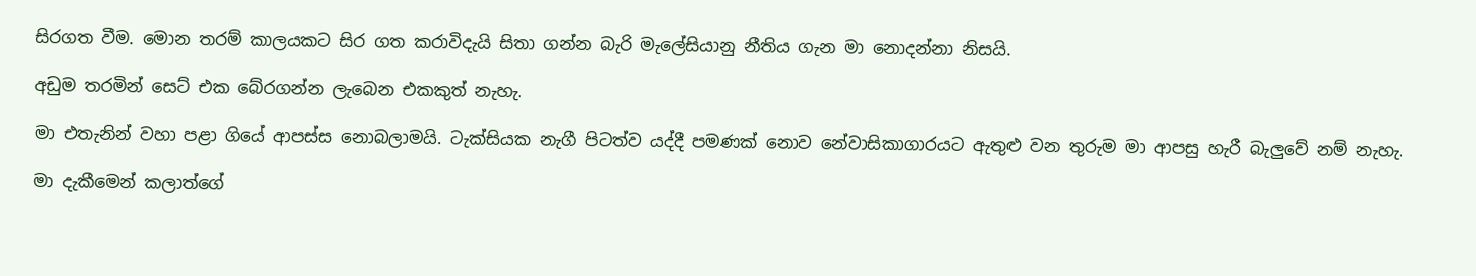සිරගත වීම. මොන තරම් කාලයකට සිර ගත කරාවිදැයි සිතා ගන්න බැරි මැලේසියානු නීතිය ගැන මා නොදන්නා නිසයි.

අඩුම තරමින් සෙට් එක බේරගන්න ලැබෙන එකකුත් නැහැ.

මා එතැනින් වහා පළා ගියේ ආපස්ස නොබලාමයි. ටැක්සියක නැගී පිටත්ව යද්දී පමණක් නොව නේවාසිකාගාරයට ඇතුළු වන තුරුම මා ආපසු හැරී බැලුවේ නම් නැහැ.

මා දැකීමෙන් කලාත්ගේ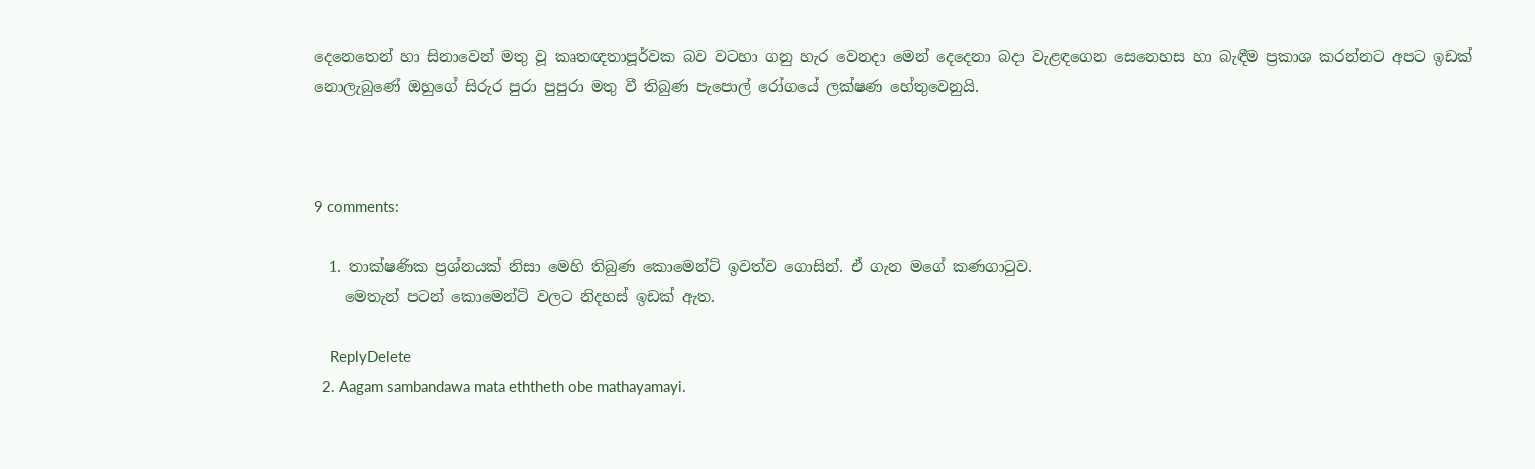දෙනෙතෙන් හා සිනාවෙන් මතු වූ කෘතඥතාපූර්වක බව වටහා ගනු හැර වෙනදා මෙන් දෙදෙනා බදා වැළඳගෙන සෙනෙහස හා බැඳීම ප්‍රකාශ කරන්නට අපට ඉඩක් නොලැබුණේ ඔහුගේ සිරුර පුරා පුපුරා මතු වී තිබුණ පැපොල් රෝගයේ ලක්ෂණ හේතුවෙනුයි.



9 comments:

  1. තාක්ෂණික ප්‍රශ්නයක් නිසා මෙහි තිබුණ කොමෙන්ට් ඉවත්ව ගොසින්. ඒ ගැන මගේ කණගාටුව.
    මෙතැන් පටන් කොමෙන්ට් වලට නිදහස් ඉඩක් ඇත.

    ReplyDelete
  2. Aagam sambandawa mata eththeth obe mathayamayi.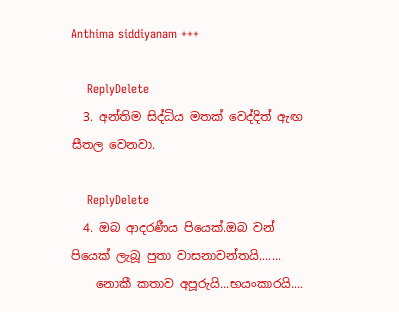Anthima siddiyanam +++

    ReplyDelete
  3. අන්තිම සිද්ධිය මතක් වෙද්දිත් ඇඟ සීතල වෙනවා.

    ReplyDelete
  4. ඔබ ආදරණීය පියෙක්.ඔබ වන් පියෙක් ලැබූ පුතා වාසනාවන්තයි.......
    නොකී කතාව අපූරුයි...භයංකාරයි....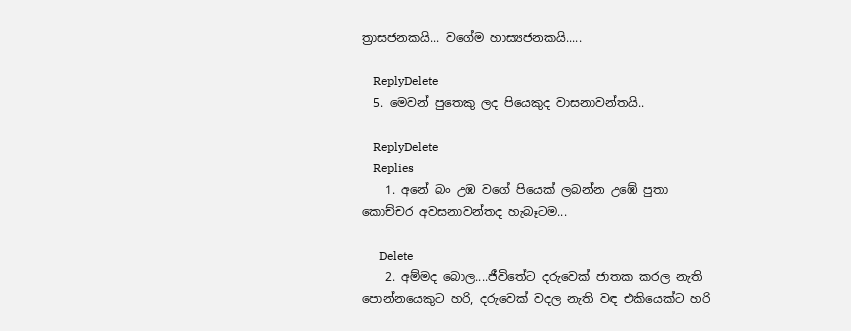ත්‍රාසජනකයි... වගේම හාස්‍යජනකයි.....

    ReplyDelete
  5. මෙවන් පුතෙකු ලද පියෙකුද වාසනාවන්තයි..

    ReplyDelete
    Replies
    1. අනේ බං උඹ වගේ පියෙක් ලබන්න උඹේ පුතා කොච්චර අවසනාවන්තද හැබෑටම...

      Delete
    2. අම්මද බොල....ජීවිතේට දරුවෙක් ජාතක කරල නැති පොන්නයෙකුට හරි, දරුවෙක් වදල නැති වඳ එකියෙක්ට හරි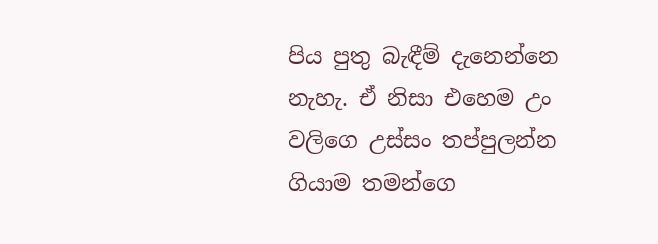පිය පුතු බැඳීම් දැනෙන්නෙ නැහැ. ඒ නිසා එහෙම උං වලිගෙ උස්සං තප්පුලන්න ගියාම තමන්ගෙ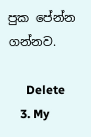පුක පේන්න ගන්නව.

      Delete
    3. My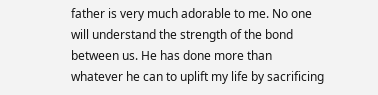father is very much adorable to me. No one will understand the strength of the bond between us. He has done more than whatever he can to uplift my life by sacrificing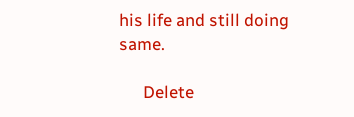his life and still doing same.

      Delete